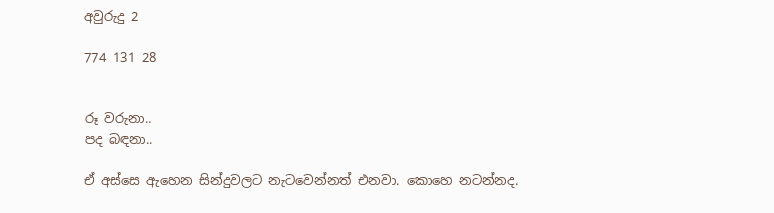අවුරුදු 2

774 131 28


රූ වරුනා..
පද බඳනා..

ඒ අස්සෙ ඇහෙන සින්දුවලට නැටවෙන්නත් එනවා. කොහෙ නටන්නද.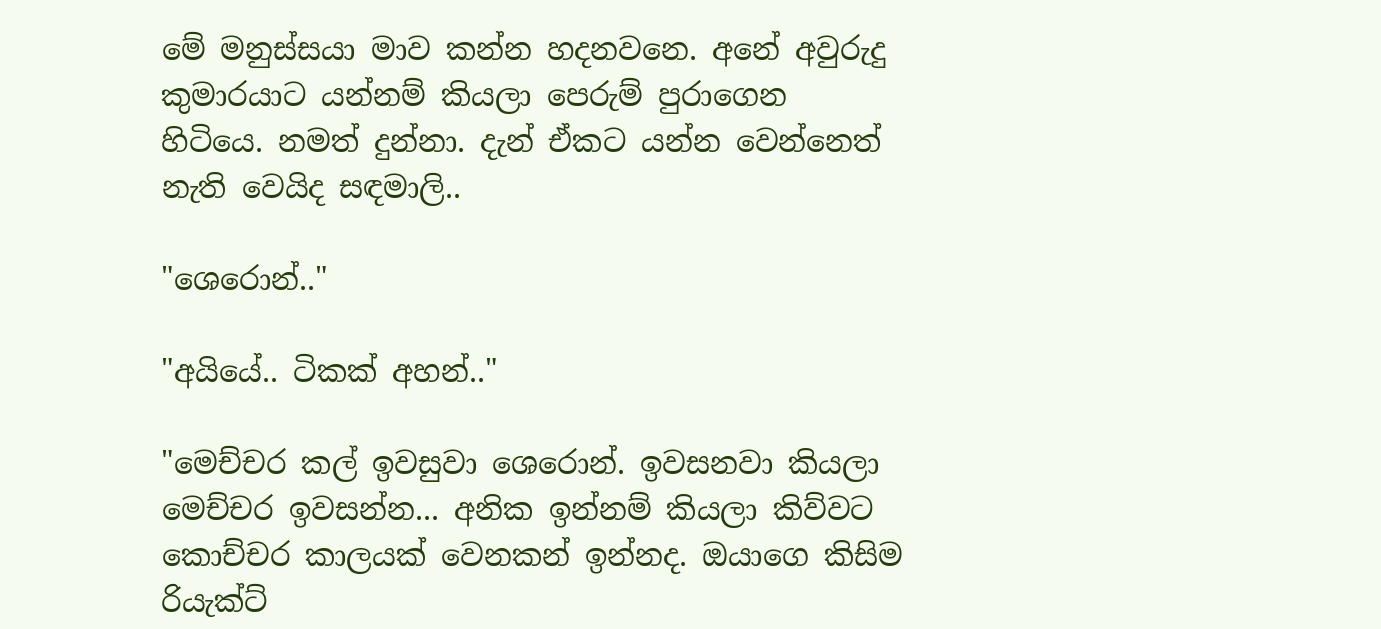මේ මනුස්සයා මාව කන්න හදනවනෙ. අනේ අවුරුදු කුමාරයාට යන්නම් කියලා පෙරුම් පුරාගෙන හිටියෙ. නමත් දුන්නා. දැන් ඒකට යන්න වෙන්නෙත් නැති වෙයිද සඳමාලි..

"ශෙරොන්.."

"අයියේ.. ටිකක් අහන්.."

"මෙච්චර කල් ඉවසුවා ශෙරොන්. ඉවසනවා කියලා මෙච්චර ඉවසන්න... අනික ඉන්නම් කියලා කිව්වට කොච්චර කාලයක් වෙනකන් ඉන්නද. ඔයාගෙ කිසිම රියැක්ට්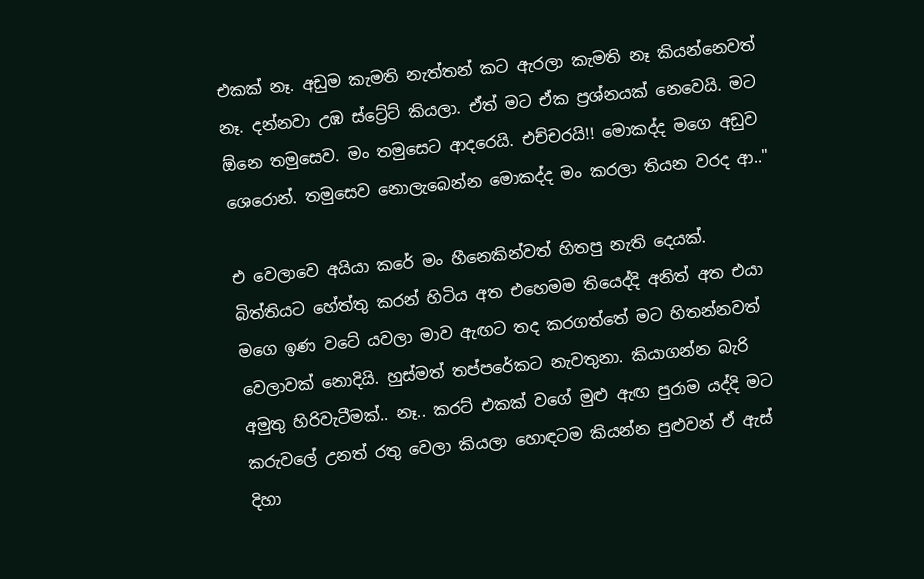එකක් නෑ. අඩුම කැමති නැත්තන් කට ඇරලා කැමති නෑ කියන්නෙවත් නෑ. දන්නවා උඹ ස්ට්‍රේට් කියලා. ඒත් මට ඒක ප්‍රශ්නයක් නෙවෙයි. මට ඕනෙ තමුසෙව. මං තමුසෙට ආදරෙයි. එච්චරයි!! මොකද්ද මගෙ අඩුව ශෙරොන්. තමුසෙව නොලැබෙන්න මොකද්ද මං කරලා තියන වරද ආ.."

එ වෙලාවෙ අයියා කරේ මං හීනෙකින්වත් හිතපු නැති දෙයක්. බිත්තියට හේත්තු කරන් හිටිය අත එහෙමම තියෙද්දි අනිත් අත එයා මගෙ ඉණ වටේ යවලා මාව ඇඟට තද කරගත්තේ මට හිතන්නවත් වෙලාවක් නොදියි. හුස්මත් තප්පරේකට නැවතුනා. කියාගන්න බැරි අමුතු හිරිවැටීමක්.. නෑ.. කරට් එකක් වගේ මුළු ඇඟ පුරාම යද්දි මට කරුවලේ උනත් රතු වෙලා කියලා හොඳටම කියන්න පුළුවන් ඒ ඇස් දිහා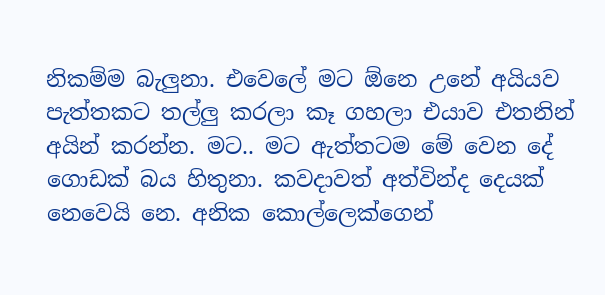නිකම්ම බැලුනා. එවෙලේ මට ඕනෙ උනේ අයියව පැත්තකට තල්ලු කරලා කෑ ගහලා එයාව එතනින් අයින් කරන්න. මට.. මට ඇත්තටම මේ වෙන දේ ගොඩක් බය හිතුනා. කවදාවත් අත්වින්ද දෙයක් නෙවෙයි නෙ. අනික කොල්ලෙක්ගෙන්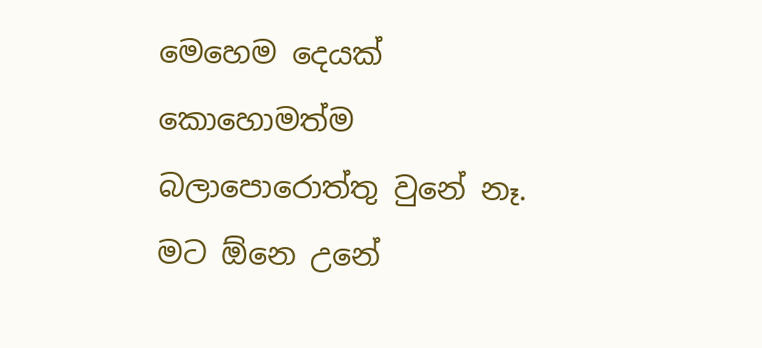මෙහෙම දෙයක් කොහොමත්ම බලාපොරොත්තු වුනේ නෑ. මට ඕනෙ උනේ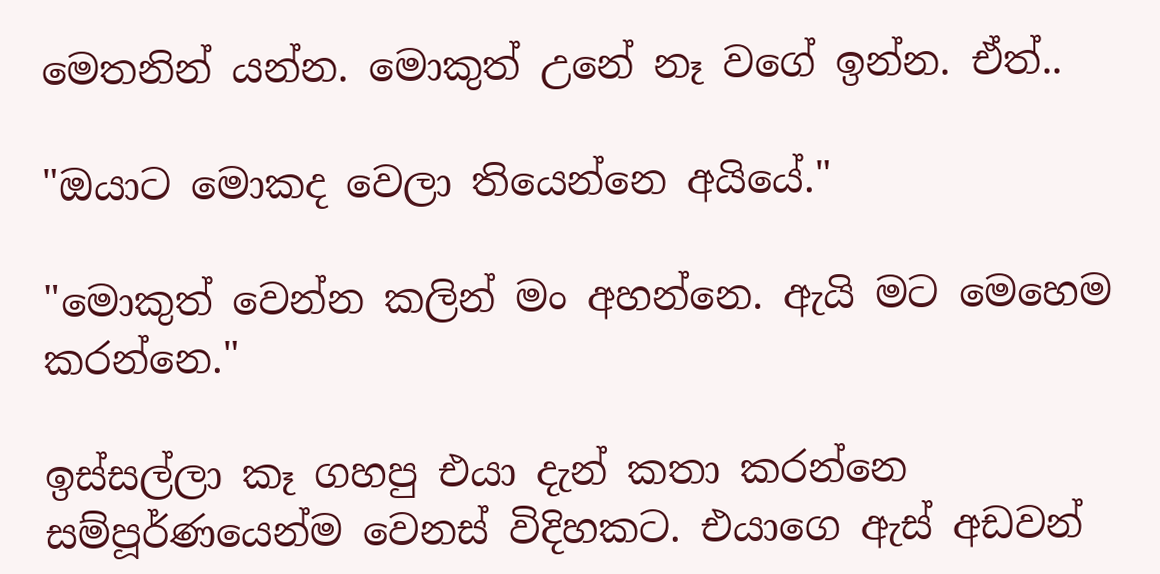මෙතනින් යන්න. මොකුත් උනේ නෑ වගේ ඉන්න. ඒත්..

"ඔයාට මොකද වෙලා තියෙන්නෙ අයියේ."

"මොකුත් වෙන්න කලින් මං අහන්නෙ. ඇයි මට මෙහෙම කරන්නෙ."

ඉස්සල්ලා කෑ ගහපු එයා දැන් කතා කරන්නෙ සම්පූර්ණයෙන්ම වෙනස් විදිහකට. එයාගෙ ඇස් අඩවන්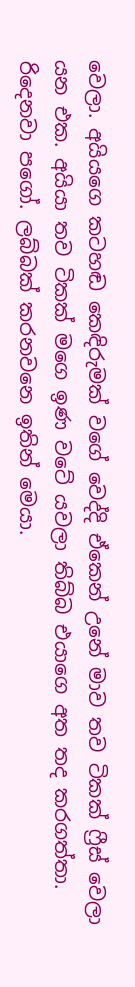වෙලා. අයියගෙ කටහඬ කෙඳිරුමක් වගේ වෙද්දි ඒකෙන් උනේ මාව තව ටිකක් ෆ්‍රීස් වෙලා යන එක. අයියා තව ටිකක් මගෙ ඉණ වටේ යවලා තිබ්බ එයාගෙ අත තද කරගත්තා. රිදෙනවා පගෝ. ලබ්බක් කරනවනෙ ඉතින් මෙයා.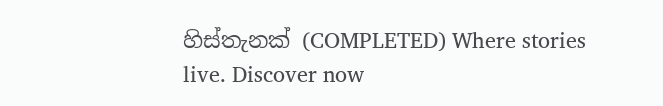හිස්තැනක් (COMPLETED) Where stories live. Discover now